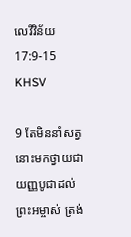លេវី‌វិន័យ 17:9-15 KHSV

9 តែមិននាំសត្វនោះមកថ្វាយជាយញ្ញ‌បូជាដល់ព្រះ‌អម្ចាស់ ត្រង់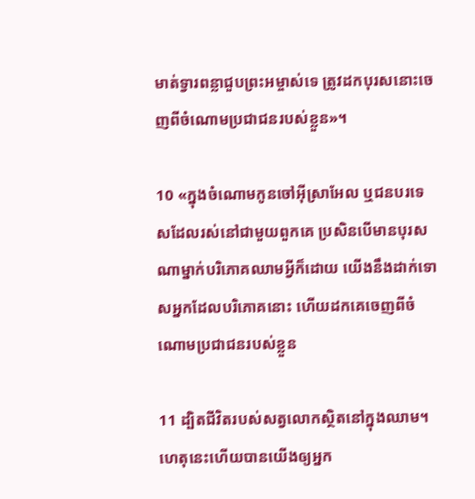មាត់ទ្វារពន្លាជួបព្រះ‌អម្ចាស់ទេ ត្រូវដកបុរសនោះចេញពីចំណោមប្រជា‌ជនរបស់ខ្លួន»។

10 «ក្នុងចំណោមកូនចៅអ៊ីស្រា‌អែល ឬជនបរ‌ទេសដែលរស់នៅជាមួយពួកគេ ប្រសិនបើមានបុរសណាម្នាក់បរិភោគឈាមអ្វីក៏ដោយ យើងនឹងដាក់ទោសអ្នកដែលបរិភោគនោះ ហើយដកគេចេញពីចំណោមប្រជា‌ជនរបស់ខ្លួន

11 ដ្បិតជីវិតរបស់សត្វលោកស្ថិតនៅក្នុងឈាម។ ហេតុនេះហើយបានយើងឲ្យអ្នក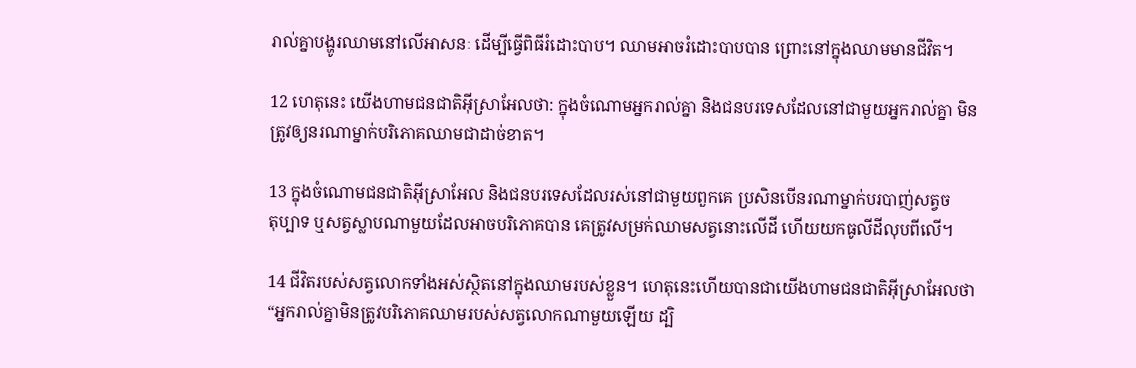រាល់គ្នាបង្ហូរឈាមនៅលើអាសនៈ ដើម្បីធ្វើពិធីរំដោះបាប។ ឈាមអាចរំដោះបាបបាន ព្រោះនៅក្នុងឈាមមានជីវិត។

12 ហេតុនេះ យើងហាមជន‌ជាតិអ៊ីស្រា‌អែលថា: ក្នុងចំណោមអ្នករាល់គ្នា និងជនបរ‌ទេសដែលនៅជាមួយអ្នករាល់គ្នា មិនត្រូវឲ្យនរណាម្នាក់បរិភោគឈាមជាដាច់ខាត។

13 ក្នុងចំណោមជន‌ជាតិអ៊ីស្រា‌អែល និងជនបរ‌ទេសដែលរស់នៅជាមួយពួកគេ ប្រសិនបើនរណាម្នាក់បរបាញ់សត្វចតុ‌ប្បាទ ឬសត្វស្លាបណាមួយដែលអាចបរិភោគបាន គេត្រូវសម្រក់ឈាមសត្វនោះលើដី ហើយយកធូលីដីលុបពីលើ។

14 ជីវិតរបស់សត្វលោកទាំងអស់ស្ថិតនៅក្នុងឈាមរបស់ខ្លួន។ ហេតុនេះហើយបានជាយើងហាមជន‌ជាតិអ៊ីស្រា‌អែលថា “អ្នករាល់គ្នាមិនត្រូវបរិភោគឈាមរបស់សត្វលោកណាមួយឡើយ ដ្បិ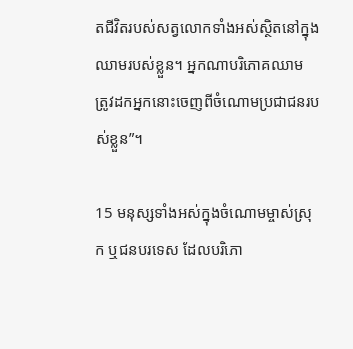តជីវិតរបស់សត្វលោកទាំងអស់ស្ថិតនៅក្នុងឈាមរបស់ខ្លួន។ អ្នកណាបរិភោគឈាម ត្រូវដកអ្នកនោះចេញពីចំណោមប្រជា‌ជនរបស់ខ្លួន”។

15 មនុស្សទាំងអស់ក្នុងចំណោមម្ចាស់ស្រុក ឬជនបរ‌ទេស ដែលបរិភោ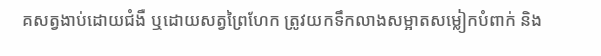គសត្វងាប់ដោយជំងឺ ឬដោយសត្វព្រៃហែក ត្រូវយកទឹកលាងសម្អាតសម្លៀក‌បំពាក់ និង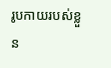រូបកាយរបស់ខ្លួន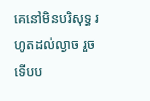គេនៅមិនបរិសុទ្ធ រហូតដល់ល្ងាច រួចទើបប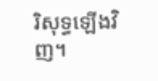រិសុទ្ធឡើងវិញ។